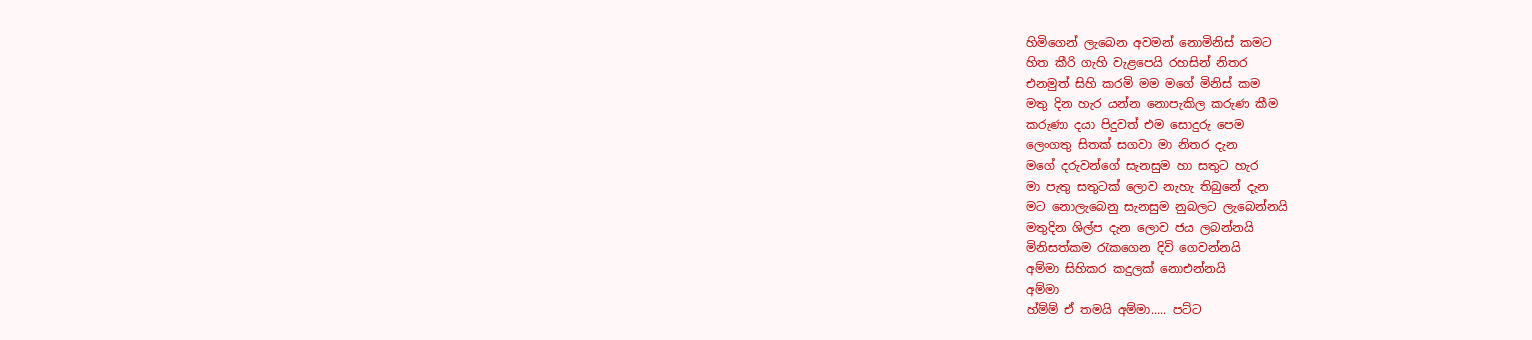හිමිගෙන් ලැබෙන අවමන් නොමිනිස් කමට
හිත කීරි ගැහි වැළපෙයි රහසින් නිතර
එනමුත් සිහි කරමි මම මගේ මිනිස් කම
මතු දින හැර යන්න නොපැකිල කරුණ කීම
කරුණා දයා පිදුවත් එම සොදුරු පෙම
ලෙංගතු සිතක් සගවා මා නිතර දැන
මගේ දරුවන්ගේ සැනසුම හා සතුට හැර
මා පැතු සතුටක් ලොව නැහැ තිබුනේ දැන
මට නොලැබෙනු සැනසුම නුබලට ලැබෙන්නයි
මතුදින ශිල්ප දැන ලොව ජය ලබන්නයි
මිනිසත්කම රැකගෙන දිවි ගෙවන්නයි
අම්මා සිහිකර කදුලක් නොඑන්නයි
අම්මා
හ්ම්ම් ඒ තමයි අම්මා..... පට්ට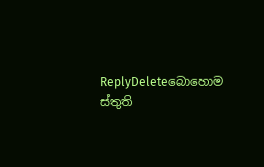ReplyDeleteබොහොම ස්තුති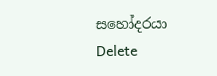සහෝදරයා
Delete